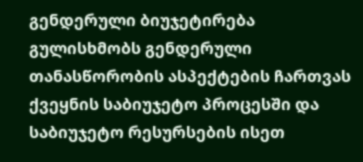გენდერული ბიუჯეტირება გულისხმობს გენდერული თანასწორობის ასპექტების ჩართვას ქვეყნის საბიუჯეტო პროცესში და საბიუჯეტო რესურსების ისეთ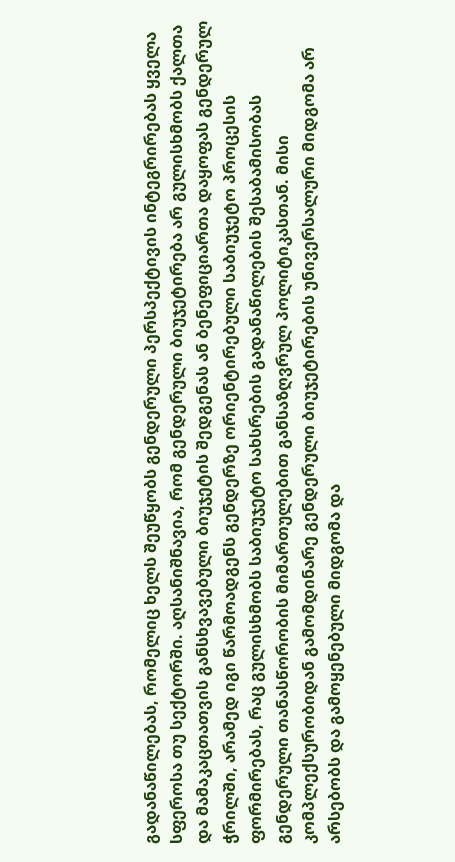გადანაწილებას, რომელიც ხელს შეუწყობს გენდერული პერსპექტივის ინტეგრირებას ყველა სფეროსა თუ სექტორში. აღსანიშნავია, რომ გენდერული ბიუჯეტირება არ გულისხმობს ქალთა და მამაკაცთათვის განსხვავებული ბიუჯეტის შედგენას ან ბენეფიციართა დაყოფას გენდერულ ჭრილში, არამედ იგი წარმოადგენს გენდერზე ორიენტირებული საბიუჯეტო პროცესის ფორმირებას, რაც გულისხმობს საბიუჯეტო სახსრების გადანაწილების შესაბამისობას გენდერული თანასწორობის მიმართულებით განსაზღვრულ პოლიტიკასთან. მისი კომპლექსურობიდან გამომდინარე გენდერული ბიუჯეტირების უნივერსალური მიდგომა არ არსებობს და გამოყენებული მიდგომა და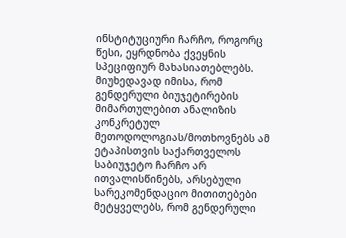ინსტიტუციური ჩარჩო, როგორც წესი, ეყრდნობა ქვეყნის სპეციფიურ მახასიათებლებს.
მიუხედავად იმისა, რომ გენდერული ბიუჯეტირების მიმართულებით ანალიზის კონკრეტულ მეთოდოლოგიას/მოთხოვნებს ამ ეტაპისთვის საქართველოს საბიუჯეტო ჩარჩო არ ითვალისწინებს, არსებული სარეკომენდაციო მითითებები მეტყველებს, რომ გენდერული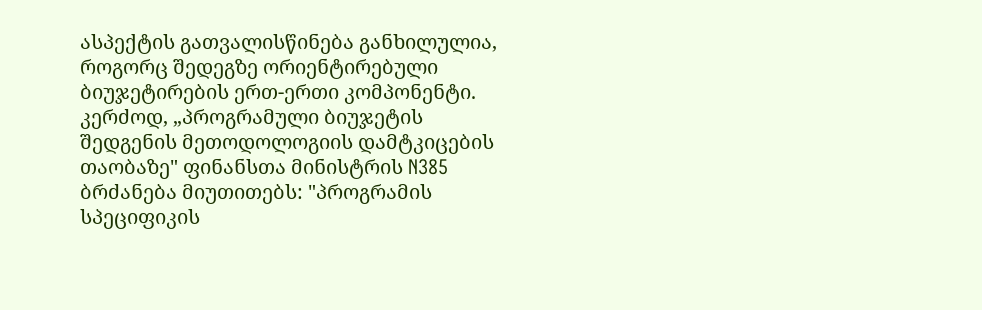ასპექტის გათვალისწინება განხილულია, როგორც შედეგზე ორიენტირებული ბიუჯეტირების ერთ-ერთი კომპონენტი. კერძოდ, „პროგრამული ბიუჯეტის შედგენის მეთოდოლოგიის დამტკიცების თაობაზე" ფინანსთა მინისტრის N385 ბრძანება მიუთითებს: "პროგრამის სპეციფიკის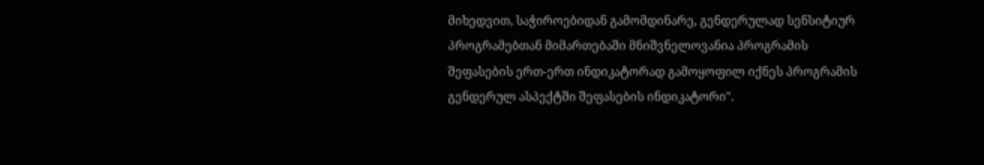მიხედვით, საჭიროებიდან გამომდინარე, გენდერულად სენსიტიურ პროგრამებთან მიმართებაში მნიშვნელოვანია პროგრამის შეფასების ერთ-ერთ ინდიკატორად გამოყოფილ იქნეს პროგრამის გენდერულ ასპექტში შეფასების ინდიკატორი".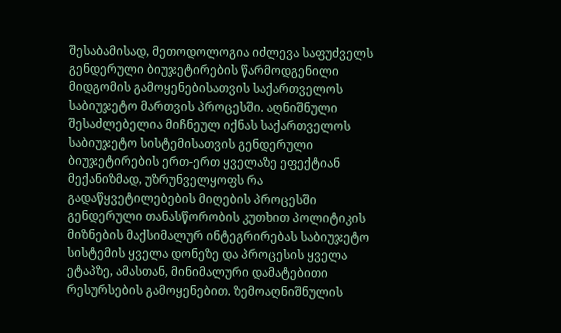შესაბამისად, მეთოდოლოგია იძლევა საფუძველს გენდერული ბიუჯეტირების წარმოდგენილი მიდგომის გამოყენებისათვის საქართველოს საბიუჯეტო მართვის პროცესში. აღნიშნული შესაძლებელია მიჩნეულ იქნას საქართველოს საბიუჯეტო სისტემისათვის გენდერული ბიუჯეტირების ერთ-ერთ ყველაზე ეფექტიან მექანიზმად, უზრუნველყოფს რა გადაწყვეტილებების მიღების პროცესში გენდერული თანასწორობის კუთხით პოლიტიკის მიზნების მაქსიმალურ ინტეგრირებას საბიუჯეტო სისტემის ყველა დონეზე და პროცესის ყველა ეტაპზე, ამასთან, მინიმალური დამატებითი რესურსების გამოყენებით. ზემოაღნიშნულის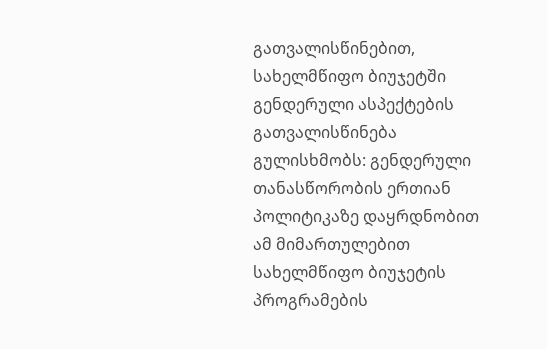გათვალისწინებით, სახელმწიფო ბიუჯეტში გენდერული ასპექტების გათვალისწინება გულისხმობს: გენდერული თანასწორობის ერთიან პოლიტიკაზე დაყრდნობით ამ მიმართულებით სახელმწიფო ბიუჯეტის პროგრამების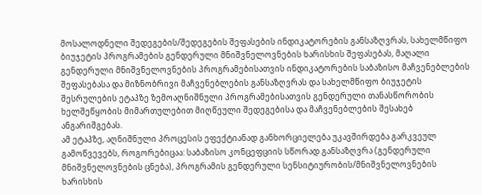მოსალოდნელი შედეგების/შედეგების შეფასების ინდიკატორების განსაზღვრას, სახელმწიფო ბიუჯეტის პროგრამების გენდერული მნიშვნელოვნების ხარისხის შეფასებას, მაღალი გენდერული მნიშვნელოვნების პროგრამებისათვის ინდიკატორების საბაზისო მაჩვენებლების შეფასებასა და მიზნობრივი მაჩვენებლების განსაზღვრას და სახელმწიფო ბიუჯეტის შესრულების ეტაპზე ზემოაღნიშნული პროგრამებისათვის გენდერული თანასწორობის ხელშეწყობის მიმართულებით მიღწეული შედეგებისა და მაჩვენებლების შესახებ ანგარიშგებას.
ამ ეტაპზე, აღნიშნული პროცესის ეფექტიანად განხორციელება უკავშირდება გარკვეულ გამოწვევებს, როგორებიცაა: საბაზისო კონცეფციის სწორად განსაზღვრა (გენდერული მნიშვნელოვნების ცნება), პროგრამის გენდერული სენსიტიურობის/მნიშვნელოვნების ხარისხის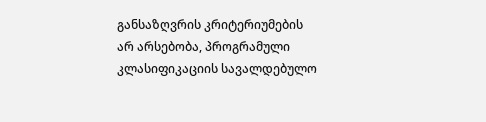განსაზღვრის კრიტერიუმების არ არსებობა, პროგრამული კლასიფიკაციის სავალდებულო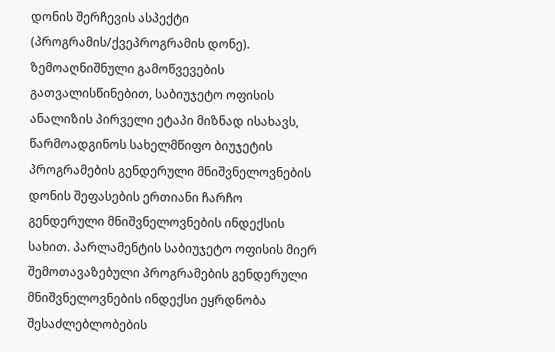დონის შერჩევის ასპექტი (პროგრამის/ქვეპროგრამის დონე).
ზემოაღნიშნული გამოწვევების გათვალისწინებით, საბიუჯეტო ოფისის ანალიზის პირველი ეტაპი მიზნად ისახავს, წარმოადგინოს სახელმწიფო ბიუჯეტის პროგრამების გენდერული მნიშვნელოვნების დონის შეფასების ერთიანი ჩარჩო გენდერული მნიშვნელოვნების ინდექსის სახით. პარლამენტის საბიუჯეტო ოფისის მიერ შემოთავაზებული პროგრამების გენდერული მნიშვნელოვნების ინდექსი ეყრდნობა შესაძლებლობების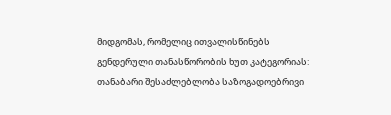მიდგომას, რომელიც ითვალისწინებს გენდერული თანასწორობის ხუთ კატეგორიას: თანაბარი შესაძლებლობა საზოგადოებრივი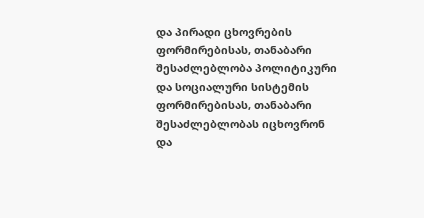და პირადი ცხოვრების ფორმირებისას, თანაბარი შესაძლებლობა პოლიტიკური და სოციალური სისტემის ფორმირებისას, თანაბარი შესაძლებლობას იცხოვრონ და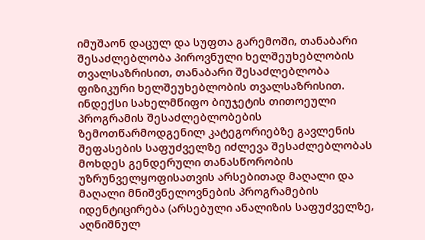იმუშაონ დაცულ და სუფთა გარემოში, თანაბარი შესაძლებლობა პიროვნული ხელშეუხებლობის თვალსაზრისით, თანაბარი შესაძლებლობა ფიზიკური ხელშეუხებლობის თვალსაზრისით. ინდექსი სახელმწიფო ბიუჯეტის თითოეული პროგრამის შესაძლებლობების ზემოთწარმოდგენილ კატეგორიებზე გავლენის შეფასების საფუძველზე იძლევა შესაძლებლობას მოხდეს გენდერული თანასწორობის უზრუნველყოფისათვის არსებითად მაღალი და მაღალი მნიშვნელოვნების პროგრამების იდენტიცირება (არსებული ანალიზის საფუძველზე, აღნიშნულ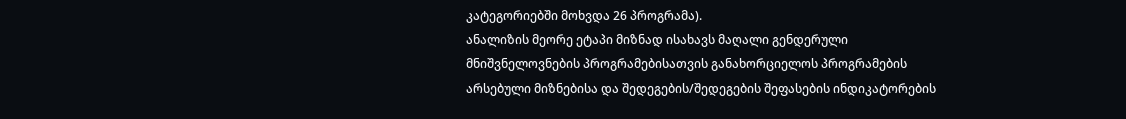კატეგორიებში მოხვდა 26 პროგრამა).
ანალიზის მეორე ეტაპი მიზნად ისახავს მაღალი გენდერული მნიშვნელოვნების პროგრამებისათვის განახორციელოს პროგრამების არსებული მიზნებისა და შედეგების/შედეგების შეფასების ინდიკატორების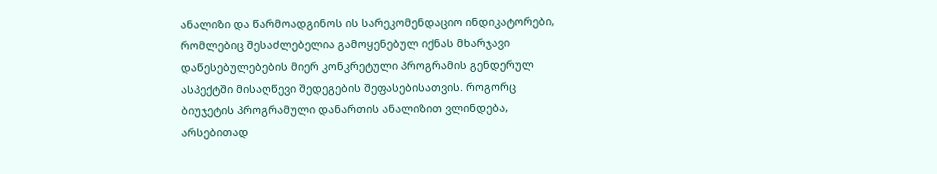ანალიზი და წარმოადგინოს ის სარეკომენდაციო ინდიკატორები, რომლებიც შესაძლებელია გამოყენებულ იქნას მხარჯავი დაწესებულებების მიერ კონკრეტული პროგრამის გენდერულ ასპექტში მისაღწევი შედეგების შეფასებისათვის. როგორც ბიუჯეტის პროგრამული დანართის ანალიზით ვლინდება, არსებითად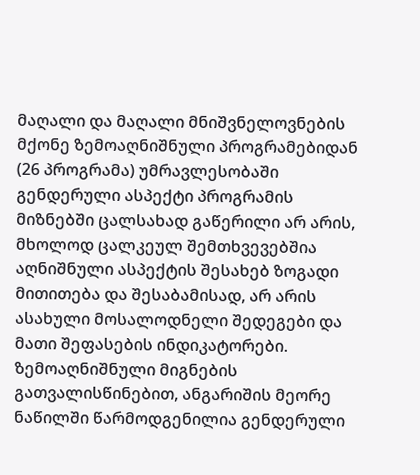მაღალი და მაღალი მნიშვნელოვნების მქონე ზემოაღნიშნული პროგრამებიდან (26 პროგრამა) უმრავლესობაში გენდერული ასპექტი პროგრამის მიზნებში ცალსახად გაწერილი არ არის, მხოლოდ ცალკეულ შემთხვევებშია აღნიშნული ასპექტის შესახებ ზოგადი მითითება და შესაბამისად, არ არის ასახული მოსალოდნელი შედეგები და მათი შეფასების ინდიკატორები. ზემოაღნიშნული მიგნების გათვალისწინებით, ანგარიშის მეორე ნაწილში წარმოდგენილია გენდერული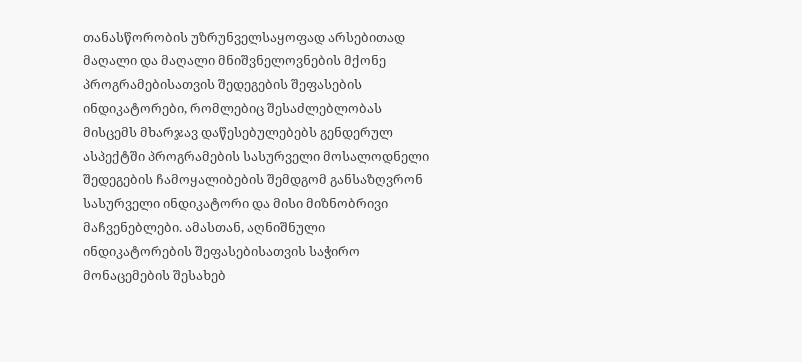თანასწორობის უზრუნველსაყოფად არსებითად მაღალი და მაღალი მნიშვნელოვნების მქონე პროგრამებისათვის შედეგების შეფასების ინდიკატორები, რომლებიც შესაძლებლობას მისცემს მხარჯავ დაწესებულებებს გენდერულ ასპექტში პროგრამების სასურველი მოსალოდნელი შედეგების ჩამოყალიბების შემდგომ განსაზღვრონ სასურველი ინდიკატორი და მისი მიზნობრივი მაჩვენებლები. ამასთან, აღნიშნული ინდიკატორების შეფასებისათვის საჭირო მონაცემების შესახებ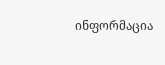ინფორმაცია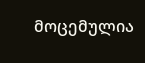მოცემულია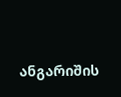ანგარიშის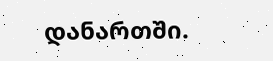დანართში.